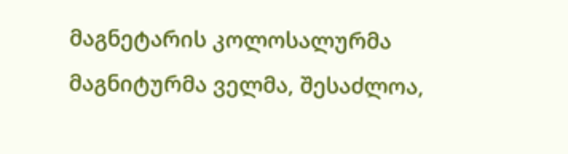მაგნეტარის კოლოსალურმა მაგნიტურმა ველმა, შესაძლოა,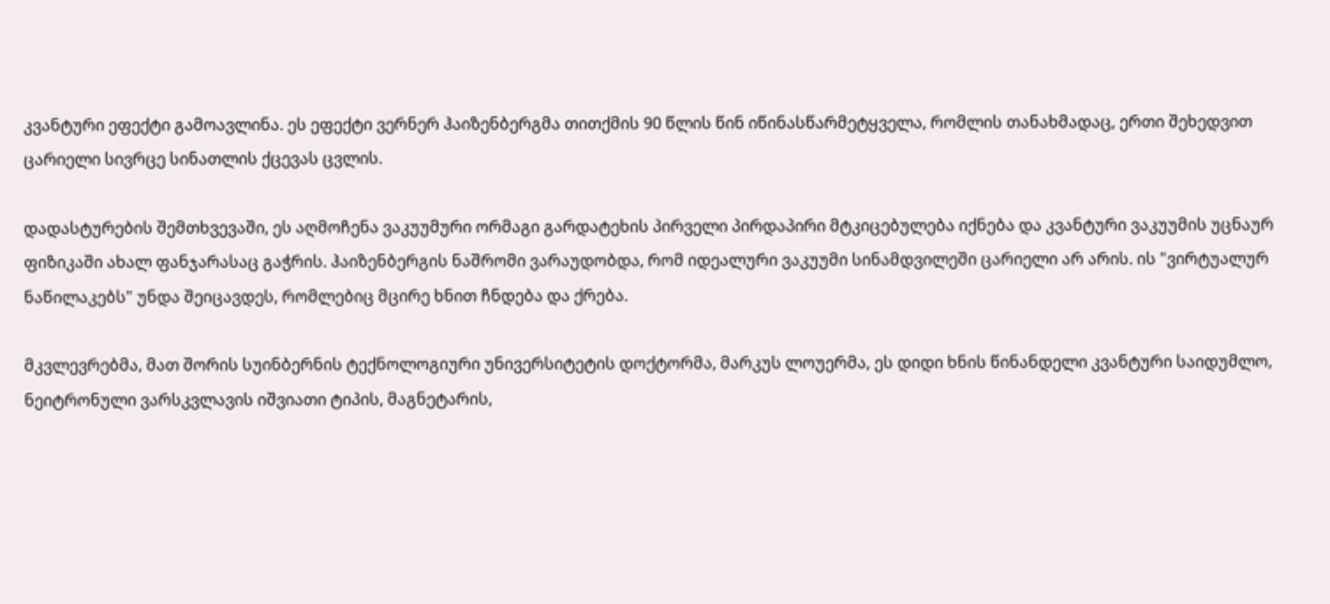კვანტური ეფექტი გამოავლინა. ეს ეფექტი ვერნერ ჰაიზენბერგმა თითქმის 90 წლის წინ იწინასწარმეტყველა, რომლის თანახმადაც, ერთი შეხედვით ცარიელი სივრცე სინათლის ქცევას ცვლის.

დადასტურების შემთხვევაში, ეს აღმოჩენა ვაკუუმური ორმაგი გარდატეხის პირველი პირდაპირი მტკიცებულება იქნება და კვანტური ვაკუუმის უცნაურ ფიზიკაში ახალ ფანჯარასაც გაჭრის. ჰაიზენბერგის ნაშრომი ვარაუდობდა, რომ იდეალური ვაკუუმი სინამდვილეში ცარიელი არ არის. ის "ვირტუალურ ნაწილაკებს" უნდა შეიცავდეს, რომლებიც მცირე ხნით ჩნდება და ქრება.

მკვლევრებმა, მათ შორის სუინბერნის ტექნოლოგიური უნივერსიტეტის დოქტორმა, მარკუს ლოუერმა, ეს დიდი ხნის წინანდელი კვანტური საიდუმლო, ნეიტრონული ვარსკვლავის იშვიათი ტიპის, მაგნეტარის,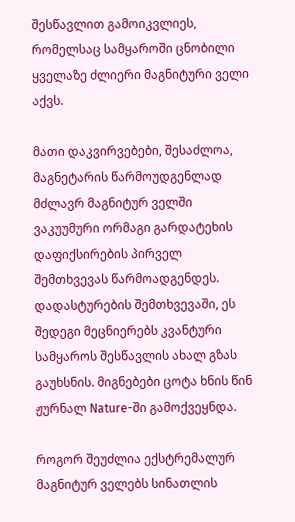შესწავლით გამოიკვლიეს, რომელსაც სამყაროში ცნობილი ყველაზე ძლიერი მაგნიტური ველი აქვს.

მათი დაკვირვებები, შესაძლოა, მაგნეტარის წარმოუდგენლად მძლავრ მაგნიტურ ველში ვაკუუმური ორმაგი გარდატეხის დაფიქსირების პირველ შემთხვევას წარმოადგენდეს. დადასტურების შემთხვევაში, ეს შედეგი მეცნიერებს კვანტური სამყაროს შესწავლის ახალ გზას გაუხსნის. მიგნებები ცოტა ხნის წინ ჟურნალ Nature-ში გამოქვეყნდა.

როგორ შეუძლია ექსტრემალურ მაგნიტურ ველებს სინათლის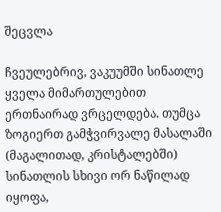შეცვლა

ჩვეულებრივ, ვაკუუმში სინათლე ყველა მიმართულებით ერთნაირად ვრცელდება. თუმცა ზოგიერთ გამჭვირვალე მასალაში (მაგალითად, კრისტალებში) სინათლის სხივი ორ ნაწილად იყოფა,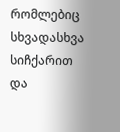რომლებიც სხვადასხვა სიჩქარით და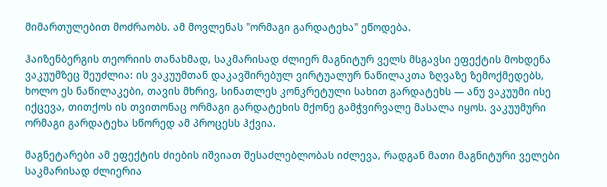მიმართულებით მოძრაობს. ამ მოვლენას "ორმაგი გარდატეხა" ეწოდება.

ჰაიზენბერგის თეორიის თანახმად, საკმარისად ძლიერ მაგნიტურ ველს მსგავსი ეფექტის მოხდენა ვაკუუმზეც შეუძლია: ის ვაკუუმთან დაკავშირებულ ვირტუალურ ნაწილაკთა ზღვაზე ზემოქმედებს, ხოლო ეს ნაწილაკები, თავის მხრივ, სინათლეს კონკრეტული სახით გარდატეხს — ანუ ვაკუუმი ისე იქცევა, თითქოს ის თვითონაც ორმაგი გარდატეხის მქონე გამჭვირვალე მასალა იყოს. ვაკუუმური ორმაგი გარდატეხა სწორედ ამ პროცესს ჰქვია.

მაგნეტარები ამ ეფექტის ძიების იშვიათ შესაძლებლობას იძლევა, რადგან მათი მაგნიტური ველები საკმარისად ძლიერია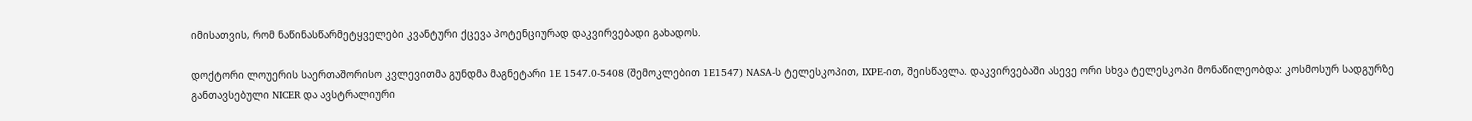იმისათვის, რომ ნაწინასწარმეტყველები კვანტური ქცევა პოტენციურად დაკვირვებადი გახადოს.

დოქტორი ლოუერის საერთაშორისო კვლევითმა გუნდმა მაგნეტარი 1E 1547.0-5408 (შემოკლებით 1E1547) NASA-ს ტელესკოპით, IXPE-ით, შეისწავლა. დაკვირვებაში ასევე ორი სხვა ტელესკოპი მონაწილეობდა: კოსმოსურ სადგურზე განთავსებული NICER და ავსტრალიური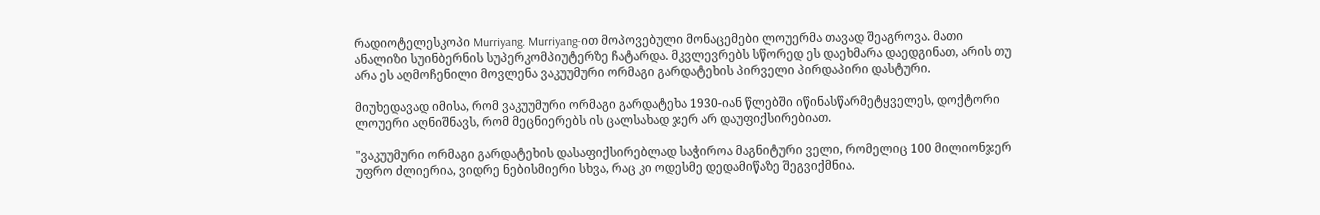რადიოტელესკოპი Murriyang. Murriyang-ით მოპოვებული მონაცემები ლოუერმა თავად შეაგროვა. მათი ანალიზი სუინბერნის სუპერკომპიუტერზე ჩატარდა. მკვლევრებს სწორედ ეს დაეხმარა დაედგინათ, არის თუ არა ეს აღმოჩენილი მოვლენა ვაკუუმური ორმაგი გარდატეხის პირველი პირდაპირი დასტური.

მიუხედავად იმისა, რომ ვაკუუმური ორმაგი გარდატეხა 1930-იან წლებში იწინასწარმეტყველეს, დოქტორი ლოუერი აღნიშნავს, რომ მეცნიერებს ის ცალსახად ჯერ არ დაუფიქსირებიათ.

"ვაკუუმური ორმაგი გარდატეხის დასაფიქსირებლად საჭიროა მაგნიტური ველი, რომელიც 100 მილიონჯერ უფრო ძლიერია, ვიდრე ნებისმიერი სხვა, რაც კი ოდესმე დედამიწაზე შეგვიქმნია.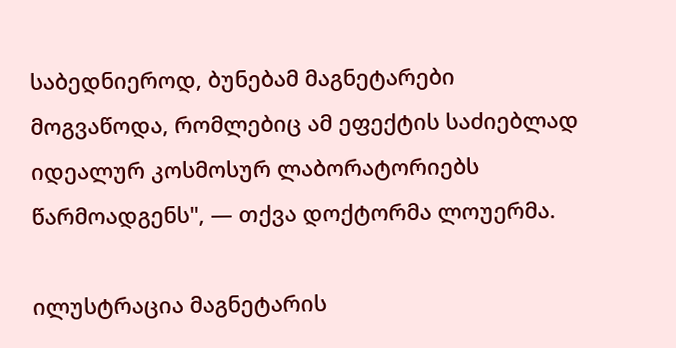საბედნიეროდ, ბუნებამ მაგნეტარები მოგვაწოდა, რომლებიც ამ ეფექტის საძიებლად იდეალურ კოსმოსურ ლაბორატორიებს წარმოადგენს", — თქვა დოქტორმა ლოუერმა.

ილუსტრაცია მაგნეტარის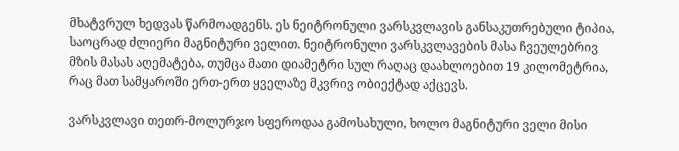მხატვრულ ხედვას წარმოადგენს. ეს ნეიტრონული ვარსკვლავის განსაკუთრებული ტიპია, საოცრად ძლიერი მაგნიტური ველით. ნეიტრონული ვარსკვლავების მასა ჩვეულებრივ მზის მასას აღემატება, თუმცა მათი დიამეტრი სულ რაღაც დაახლოებით 19 კილომეტრია, რაც მათ სამყაროში ერთ-ერთ ყველაზე მკვრივ ობიექტად აქცევს.

ვარსკვლავი თეთრ-მოლურჯო სფეროდაა გამოსახული, ხოლო მაგნიტური ველი მისი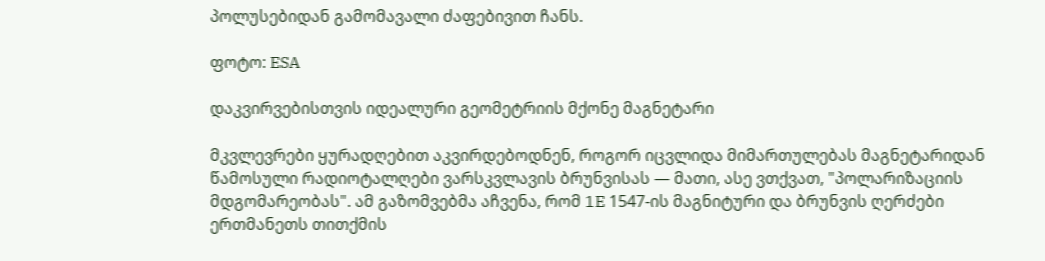პოლუსებიდან გამომავალი ძაფებივით ჩანს.

ფოტო: ESA

დაკვირვებისთვის იდეალური გეომეტრიის მქონე მაგნეტარი

მკვლევრები ყურადღებით აკვირდებოდნენ, როგორ იცვლიდა მიმართულებას მაგნეტარიდან წამოსული რადიოტალღები ვარსკვლავის ბრუნვისას — მათი, ასე ვთქვათ, "პოლარიზაციის მდგომარეობას". ამ გაზომვებმა აჩვენა, რომ 1E 1547-ის მაგნიტური და ბრუნვის ღერძები ერთმანეთს თითქმის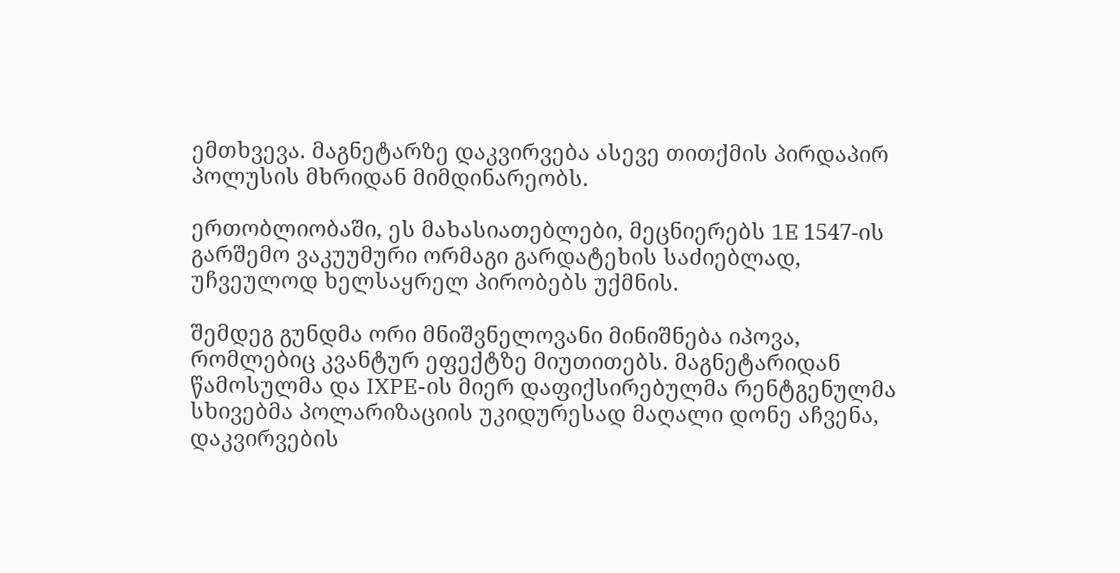ემთხვევა. მაგნეტარზე დაკვირვება ასევე თითქმის პირდაპირ პოლუსის მხრიდან მიმდინარეობს.

ერთობლიობაში, ეს მახასიათებლები, მეცნიერებს 1E 1547-ის გარშემო ვაკუუმური ორმაგი გარდატეხის საძიებლად, უჩვეულოდ ხელსაყრელ პირობებს უქმნის.

შემდეგ გუნდმა ორი მნიშვნელოვანი მინიშნება იპოვა, რომლებიც კვანტურ ეფექტზე მიუთითებს. მაგნეტარიდან წამოსულმა და IXPE-ის მიერ დაფიქსირებულმა რენტგენულმა სხივებმა პოლარიზაციის უკიდურესად მაღალი დონე აჩვენა, დაკვირვების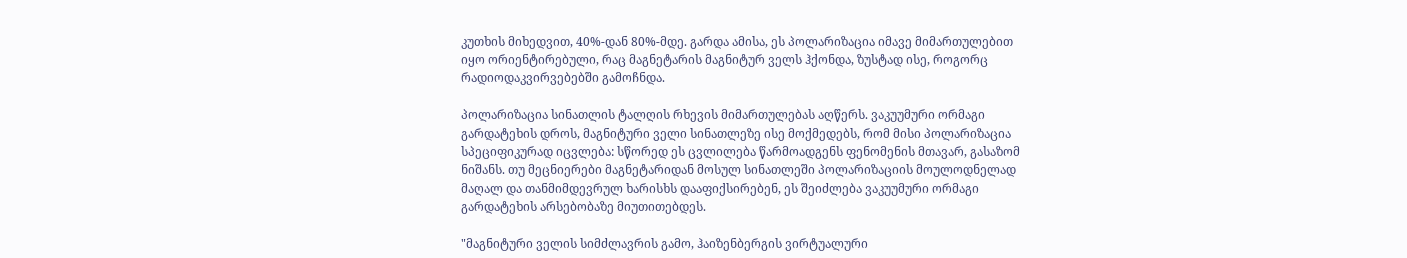კუთხის მიხედვით, 40%-დან 80%-მდე. გარდა ამისა, ეს პოლარიზაცია იმავე მიმართულებით იყო ორიენტირებული, რაც მაგნეტარის მაგნიტურ ველს ჰქონდა, ზუსტად ისე, როგორც რადიოდაკვირვებებში გამოჩნდა.

პოლარიზაცია სინათლის ტალღის რხევის მიმართულებას აღწერს. ვაკუუმური ორმაგი გარდატეხის დროს, მაგნიტური ველი სინათლეზე ისე მოქმედებს, რომ მისი პოლარიზაცია სპეციფიკურად იცვლება: სწორედ ეს ცვლილება წარმოადგენს ფენომენის მთავარ, გასაზომ ნიშანს. თუ მეცნიერები მაგნეტარიდან მოსულ სინათლეში პოლარიზაციის მოულოდნელად მაღალ და თანმიმდევრულ ხარისხს დააფიქსირებენ, ეს შეიძლება ვაკუუმური ორმაგი გარდატეხის არსებობაზე მიუთითებდეს.

"მაგნიტური ველის სიმძლავრის გამო, ჰაიზენბერგის ვირტუალური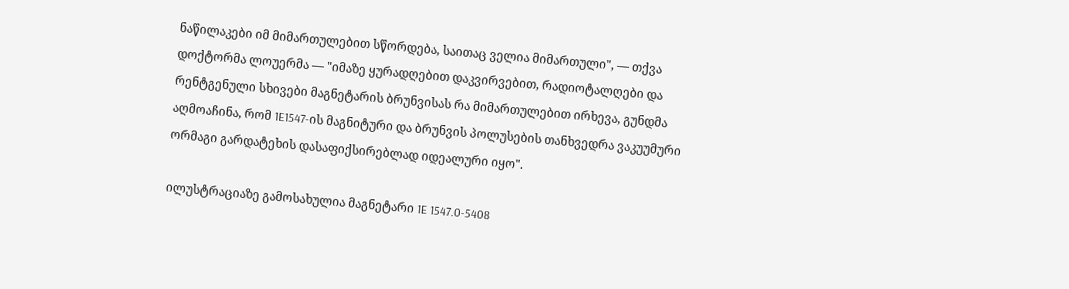ნაწილაკები იმ მიმართულებით სწორდება, საითაც ველია მიმართული", — თქვა დოქტორმა ლოუერმა — "იმაზე ყურადღებით დაკვირვებით, რადიოტალღები და რენტგენული სხივები მაგნეტარის ბრუნვისას რა მიმართულებით ირხევა, გუნდმა აღმოაჩინა, რომ 1E1547-ის მაგნიტური და ბრუნვის პოლუსების თანხვედრა ვაკუუმური ორმაგი გარდატეხის დასაფიქსირებლად იდეალური იყო".

ილუსტრაციაზე გამოსახულია მაგნეტარი 1E 1547.0-5408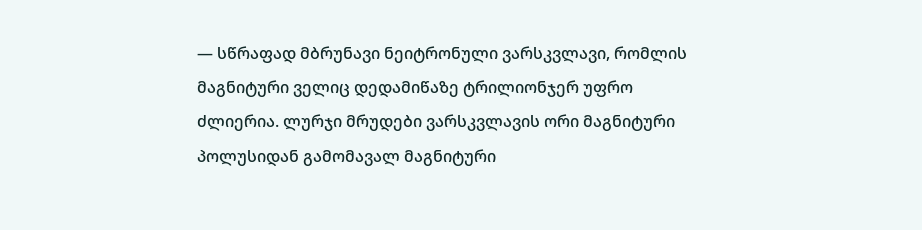— სწრაფად მბრუნავი ნეიტრონული ვარსკვლავი, რომლის მაგნიტური ველიც დედამიწაზე ტრილიონჯერ უფრო ძლიერია. ლურჯი მრუდები ვარსკვლავის ორი მაგნიტური პოლუსიდან გამომავალ მაგნიტური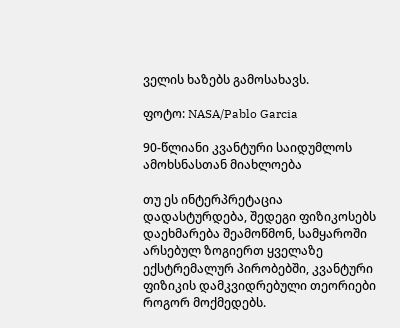ველის ხაზებს გამოსახავს.

ფოტო: NASA/Pablo Garcia

90-წლიანი კვანტური საიდუმლოს ამოხსნასთან მიახლოება

თუ ეს ინტერპრეტაცია დადასტურდება, შედეგი ფიზიკოსებს დაეხმარება შეამოწმონ, სამყაროში არსებულ ზოგიერთ ყველაზე ექსტრემალურ პირობებში, კვანტური ფიზიკის დამკვიდრებული თეორიები როგორ მოქმედებს.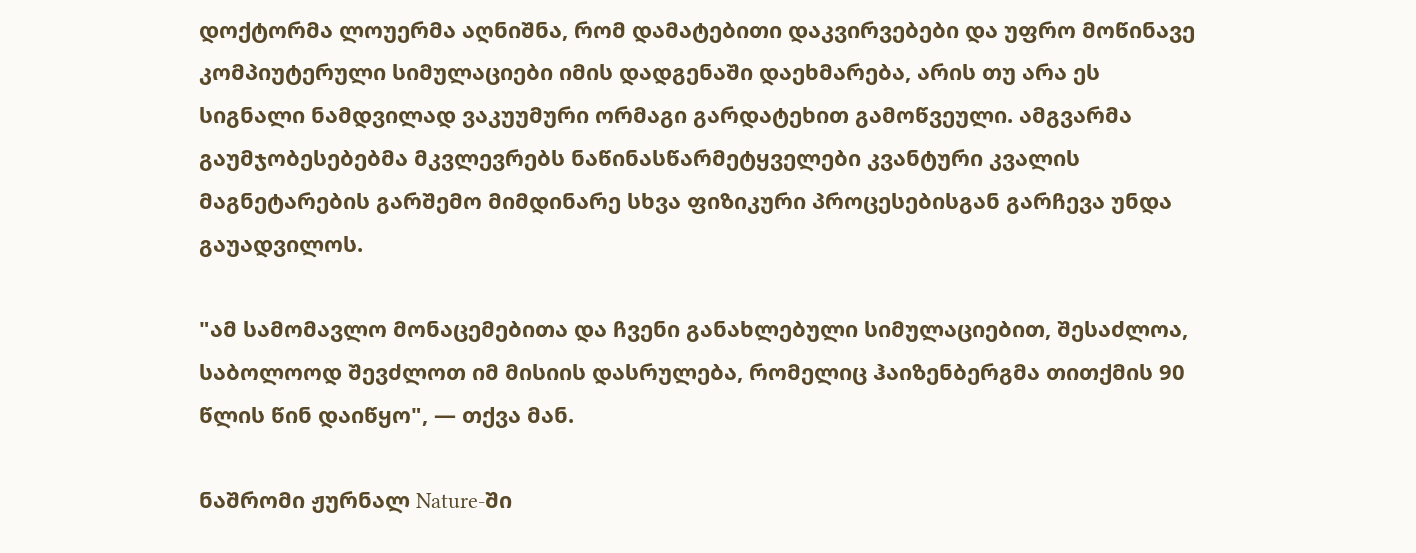დოქტორმა ლოუერმა აღნიშნა, რომ დამატებითი დაკვირვებები და უფრო მოწინავე კომპიუტერული სიმულაციები იმის დადგენაში დაეხმარება, არის თუ არა ეს სიგნალი ნამდვილად ვაკუუმური ორმაგი გარდატეხით გამოწვეული. ამგვარმა გაუმჯობესებებმა მკვლევრებს ნაწინასწარმეტყველები კვანტური კვალის მაგნეტარების გარშემო მიმდინარე სხვა ფიზიკური პროცესებისგან გარჩევა უნდა გაუადვილოს.

"ამ სამომავლო მონაცემებითა და ჩვენი განახლებული სიმულაციებით, შესაძლოა, საბოლოოდ შევძლოთ იმ მისიის დასრულება, რომელიც ჰაიზენბერგმა თითქმის 90 წლის წინ დაიწყო", — თქვა მან.

ნაშრომი ჟურნალ Nature-ში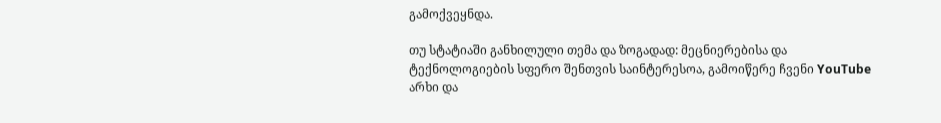გამოქვეყნდა.

თუ სტატიაში განხილული თემა და ზოგადად: მეცნიერებისა და ტექნოლოგიების სფერო შენთვის საინტერესოა, გამოიწერე ჩვენი YouTube არხი და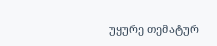უყურე თემატურ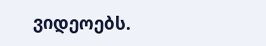ვიდეოებს.